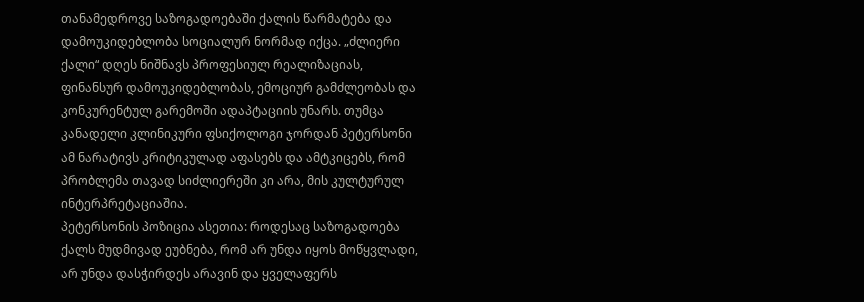თანამედროვე საზოგადოებაში ქალის წარმატება და დამოუკიდებლობა სოციალურ ნორმად იქცა. „ძლიერი ქალი“ დღეს ნიშნავს პროფესიულ რეალიზაციას, ფინანსურ დამოუკიდებლობას, ემოციურ გამძლეობას და კონკურენტულ გარემოში ადაპტაციის უნარს. თუმცა კანადელი კლინიკური ფსიქოლოგი ჯორდან პეტერსონი ამ ნარატივს კრიტიკულად აფასებს და ამტკიცებს, რომ პრობლემა თავად სიძლიერეში კი არა, მის კულტურულ ინტერპრეტაციაშია.
პეტერსონის პოზიცია ასეთია: როდესაც საზოგადოება ქალს მუდმივად ეუბნება, რომ არ უნდა იყოს მოწყვლადი, არ უნდა დასჭირდეს არავინ და ყველაფერს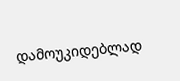დამოუკიდებლად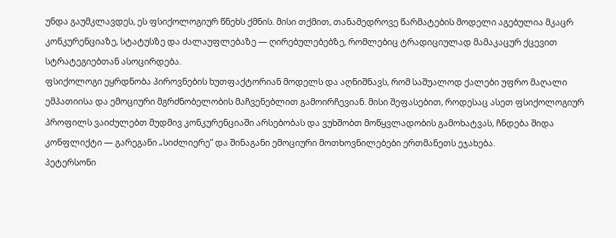უნდა გაუმკლავდეს, ეს ფსიქოლოგიურ წნეხს ქმნის. მისი თქმით, თანამედროვე წარმატების მოდელი აგებულია მკაცრ კონკურენციაზე, სტატუსზე და ძალაუფლებაზე — ღირებულებებზე, რომლებიც ტრადიციულად მამაკაცურ ქცევით სტრატეგიებთან ასოცირდება.
ფსიქოლოგი ეყრდნობა პიროვნების ხუთფაქტორიან მოდელს და აღნიშნავს, რომ საშუალოდ ქალები უფრო მაღალი ემპათიისა და ემოციური მგრძნობელობის მაჩვენებლით გამოირჩევიან. მისი შეფასებით, როდესაც ასეთ ფსიქოლოგიურ პროფილს ვაიძულებთ მუდმივ კონკურენციაში არსებობას და ვუხშობთ მოწყვლადობის გამოხატვას, ჩნდება შიდა კონფლიქტი — გარეგანი „სიძლიერე“ და შინაგანი ემოციური მოთხოვნილებები ერთმანეთს ეჯახება.
პეტერსონი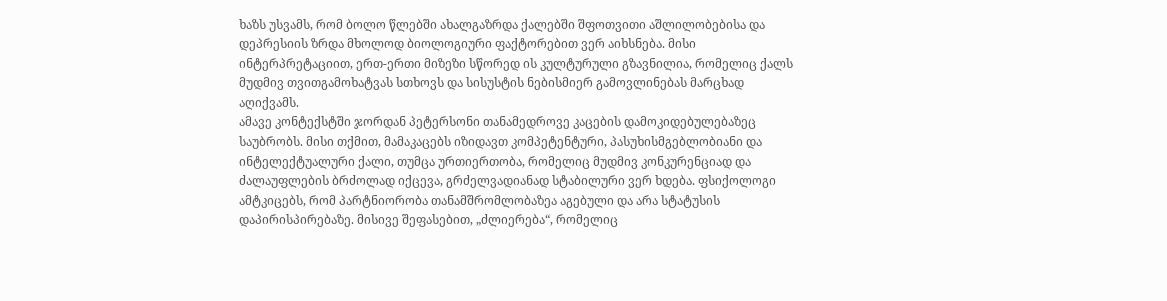ხაზს უსვამს, რომ ბოლო წლებში ახალგაზრდა ქალებში შფოთვითი აშლილობებისა და დეპრესიის ზრდა მხოლოდ ბიოლოგიური ფაქტორებით ვერ აიხსნება. მისი ინტერპრეტაციით, ერთ-ერთი მიზეზი სწორედ ის კულტურული გზავნილია, რომელიც ქალს მუდმივ თვითგამოხატვას სთხოვს და სისუსტის ნებისმიერ გამოვლინებას მარცხად აღიქვამს.
ამავე კონტექსტში ჯორდან პეტერსონი თანამედროვე კაცების დამოკიდებულებაზეც საუბრობს. მისი თქმით, მამაკაცებს იზიდავთ კომპეტენტური, პასუხისმგებლობიანი და ინტელექტუალური ქალი, თუმცა ურთიერთობა, რომელიც მუდმივ კონკურენციად და ძალაუფლების ბრძოლად იქცევა, გრძელვადიანად სტაბილური ვერ ხდება. ფსიქოლოგი ამტკიცებს, რომ პარტნიორობა თანამშრომლობაზეა აგებული და არა სტატუსის დაპირისპირებაზე. მისივე შეფასებით, „ძლიერება“, რომელიც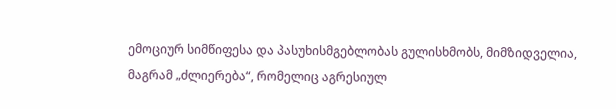ემოციურ სიმწიფესა და პასუხისმგებლობას გულისხმობს, მიმზიდველია, მაგრამ „ძლიერება“, რომელიც აგრესიულ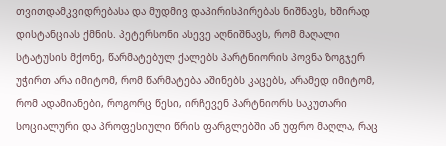თვითდამკვიდრებასა და მუდმივ დაპირისპირებას ნიშნავს, ხშირად დისტანციას ქმნის. პეტერსონი ასევე აღნიშნავს, რომ მაღალი სტატუსის მქონე, წარმატებულ ქალებს პარტნიორის პოვნა ზოგჯერ უჭირთ არა იმიტომ, რომ წარმატება აშინებს კაცებს, არამედ იმიტომ, რომ ადამიანები, როგორც წესი, ირჩევენ პარტნიორს საკუთარი სოციალური და პროფესიული წრის ფარგლებში ან უფრო მაღლა, რაც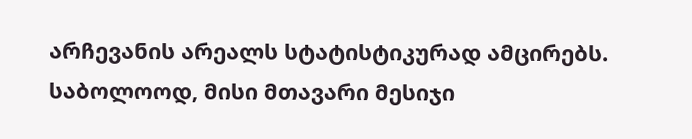არჩევანის არეალს სტატისტიკურად ამცირებს.
საბოლოოდ, მისი მთავარი მესიჯი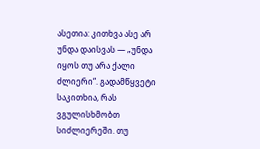ასეთია: კითხვა ასე არ უნდა დაისვას — „უნდა იყოს თუ არა ქალი ძლიერი“. გადამწყვეტი საკითხია, რას ვგულისხმობთ სიძლიერეში. თუ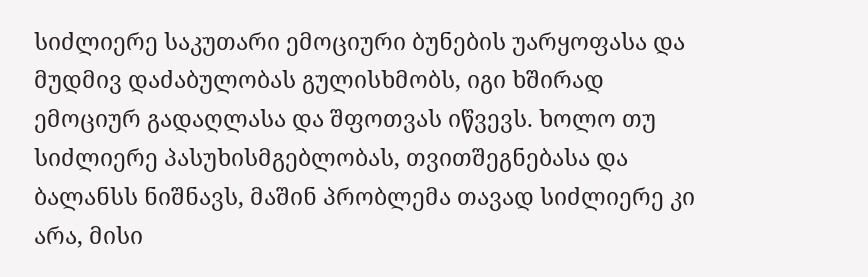სიძლიერე საკუთარი ემოციური ბუნების უარყოფასა და მუდმივ დაძაბულობას გულისხმობს, იგი ხშირად ემოციურ გადაღლასა და შფოთვას იწვევს. ხოლო თუ სიძლიერე პასუხისმგებლობას, თვითშეგნებასა და ბალანსს ნიშნავს, მაშინ პრობლემა თავად სიძლიერე კი არა, მისი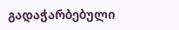გადაჭარბებული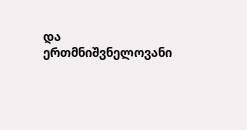და ერთმნიშვნელოვანი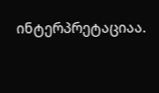ინტერპრეტაციაა.